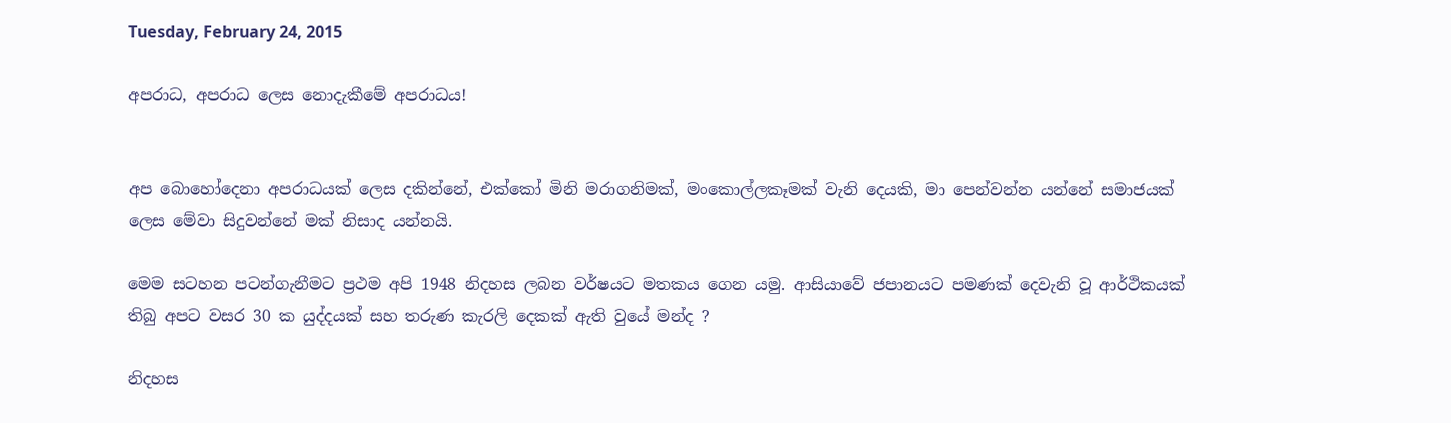Tuesday, February 24, 2015

අපරාධ, අපරාධ ලෙස නොදැකීමේ අපරාධය!


අප බොහෝදෙනා අපරාධයක් ලෙස දකින්නේ, එක්කෝ මිනි මරාගනිමක්, මංකොල්ලකෑමක් වැනි දෙයකි, මා පෙන්වන්න යන්නේ සමාජයක් ලෙස මේවා සිදුවන්නේ මක් නිසාද යන්නයි.

මෙම සටහන පටන්ගැනීමට ප්‍රථම අපි 1948 නිදහස ලබන වර්ෂයට මතකය ගෙන යමු. ආසියාවේ ජපානයට පමණක් දෙවැනි වූ ආර්ථිකයක් තිබු අපට වසර 30 ක යුද්දයක් සහ තරුණ කැරලි දෙකක් ඇති වුයේ මන්ද ?

නිදහස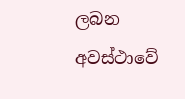ලබන අවස්ථාවේ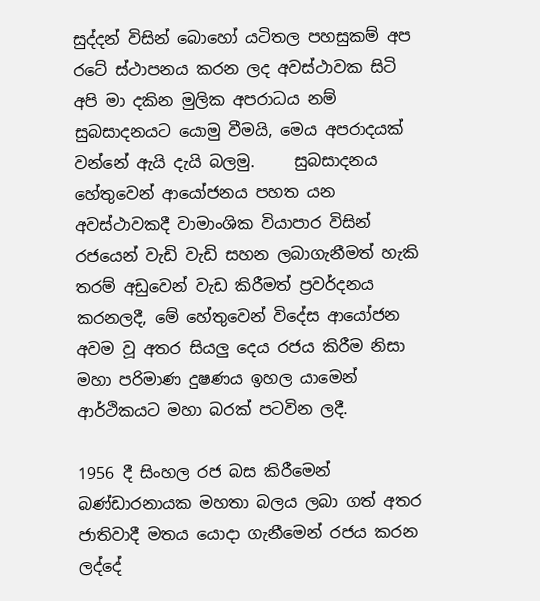සුද්දන් විසින් බොහෝ යටිතල පහසුකම් අප රටේ ස්ථාපනය කරන ලද අවස්ථාවක සිටි අපි මා දකින මුලික අපරාධය නම් සුබසාදනයට යොමු වීමයි, මෙය අපරාදයක් වන්නේ ඇයි දැයි බලමු.     සුබසාදනය හේතුවෙන් ආයෝජනය පහත යන අවස්ථාවකදී වාමාංශික වියාපාර විසින් රජයෙන් වැඩි වැඩි සහන ලබාගැනීමත් හැකි තරම් අඩුවෙන් වැඩ කිරීමත් ප්‍රවර්දනය කරනලදී, මේ හේතුවෙන් විදේස ආයෝජන අවම වූ අතර සියලු දෙය රජය කිරීම නිසා මහා පරිමාණ දුෂණය ඉහල යාමෙන් ආර්ථිකයට මහා බරක් පටවින ලදී.

1956 දී සිංහල රජ බස කිරීමෙන් බණ්ඩාරනායක මහතා බලය ලබා ගත් අතර ජාතිවාදී මතය යොදා ගැනීමෙන් රජය කරන ලද්දේ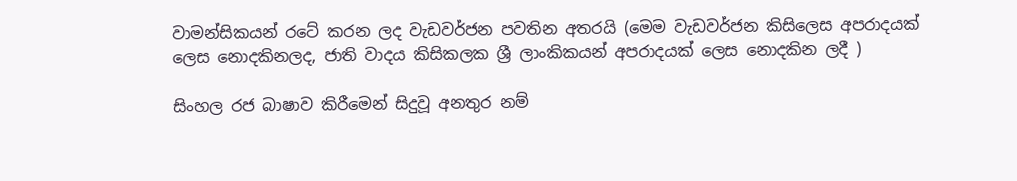වාමන්සිකයන් රටේ කරන ලද වැඩවර්ජන පවතින අතරයි (මෙම වැඩවර්ජන කිසිලෙස අපරාදයක් ලෙස නොදකිනලද, ජාති වාදය කිසිකලක ශ්‍රී ලාංකිකයන් අපරාදයක් ලෙස නොදකින ලදී )

සිංහල රජ බාෂාව කිරීමෙන් සිදුවූ අනතුර නම්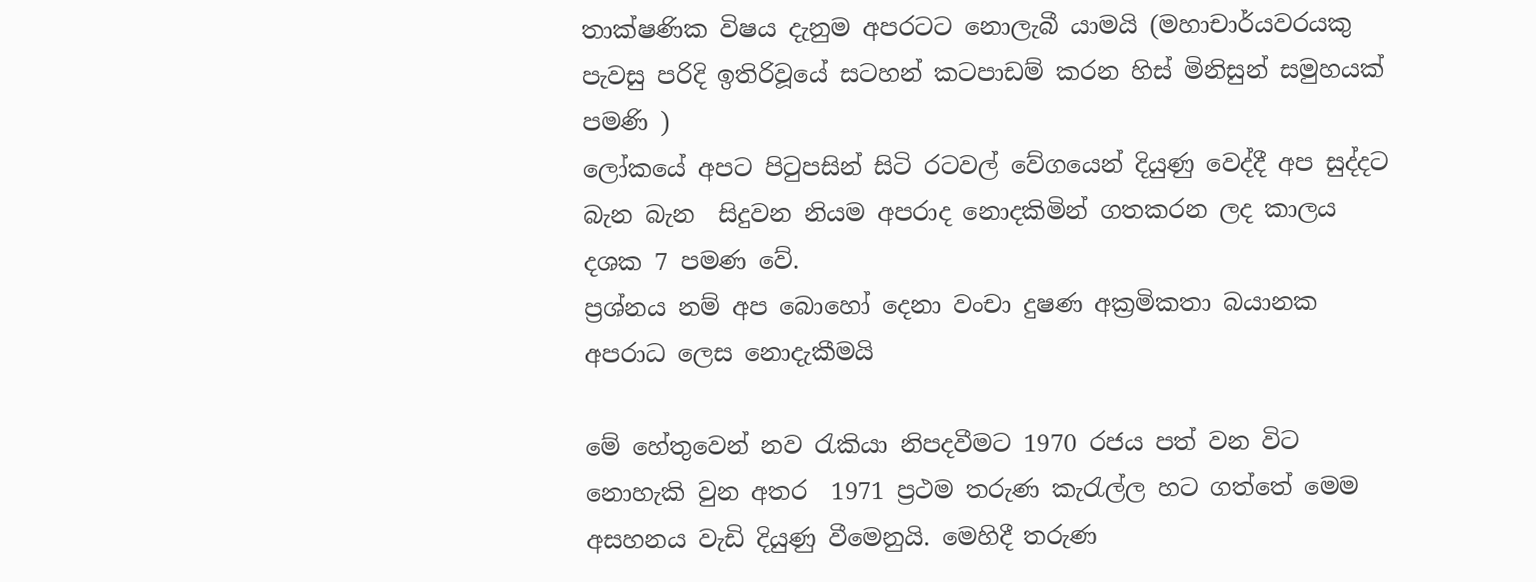තාක්ෂණික විෂය දැනුම අපරටට නොලැබී යාමයි (මහාචාර්යවරයකු පැවසු පරිදි ඉතිරිවූයේ සටහන් කටපාඩම් කරන හිස් මිනිසුන් සමුහයක් පමණි )
ලෝකයේ අපට පිටුපසින් සිටි රටවල් වේගයෙන් දියුණු වෙද්දී අප සුද්දට බැන බැන  සිදුවන නියම අපරාද නොදකිමින් ගතකරන ලද කාලය දශක 7 පමණ වේ.
ප්‍රශ්නය නම් අප බොහෝ දෙනා වංචා දුෂණ අක්‍රමිකතා බයානක අපරාධ ලෙස නොදැකීමයි

මේ හේතුවෙන් නව රැකියා නිපදවීමට 1970 රජය පත් වන විට නොහැකි වුන අතර  1971 ප්‍රථම තරුණ කැරැල්ල හට ගත්තේ මෙම අසහනය වැඩි දියුණු වීමෙනුයි. මෙහිදී තරුණ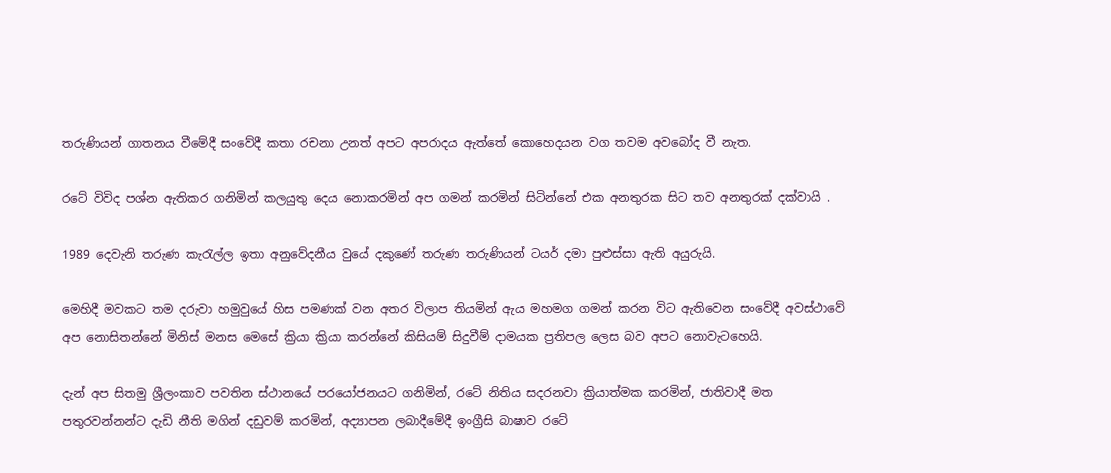තරුණියන් ගාතනය වීමේදී සංවේදී කතා රචනා උනත් අපට අපරාදය ඇත්තේ කොහෙදයන වග තවම අවබෝද වී නැත.

රටේ විවිද පශ්න ඇතිකර ගනිමින් කලයුතු දෙය නොකරමින් අප ගමන් කරමින් සිටින්නේ එක අනතුරක සිට තව අනතුරක් දක්වායි .

1989 දෙවැනි තරුණ කැරැල්ල ඉතා අනුවේදනීය වුයේ දකුණේ තරුණ තරුණියන් ටයර් දමා පුළුස්සා ඇති අයුරුයි.

මෙහිදී මවකට තම දරුවා හමුවුයේ හිස පමණක් වන අතර විලාප තියමින් ඇය මහමග ගමන් කරන විට ඇතිවෙන සංවේදී අවස්ථාවේ
අප නොසිතන්නේ මිනිස් මනස මෙසේ ක්‍රියා ක්‍රියා කරන්නේ කිසියම් සිදුවීම් දාමයක ප්‍රතිපල ලෙස බව අපට නොවැටහෙයි.

දැන් අප සිතමු ශ්‍රීලංකාව පවතින ස්ථානයේ පරයෝජනයට ගනිමින්, රටේ නිතිය සදරනවා ක්‍රියාත්මක කරමින්, ජාතිවාදී මත පතුරවන්නන්ට දැඩි නීති මගින් දඩුවම් කරමින්, අද්‍යාපන ලබාදීමේදී ඉංග්‍රීසි බාෂාව රටේ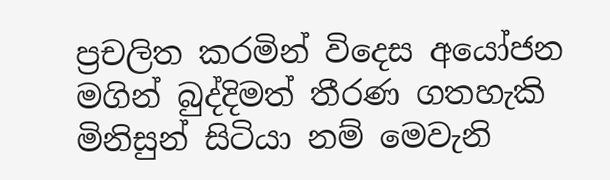ප්‍රචලිත කරමින් විදෙස අයෝජන මගින් බුද්දිමත් තීරණ ගතහැකි මිනිසුන් සිටියා නම් මෙවැනි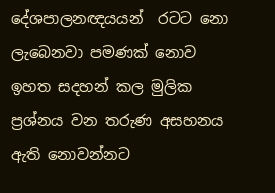දේශපාලනඥයයන්  රටට නො ලැබෙනවා පමණක් නොව ඉහත සදහන් කල මුලික ප්‍රශ්නය වන තරුණ අසහනය ඇති නොවන්නට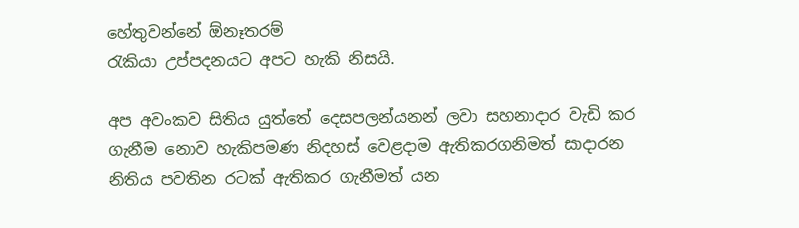හේතුවන්නේ ඕනෑතරම්
රැකියා උප්පදනයට අපට හැකි නිසයි.

අප අවංකව සිතිය යුත්තේ දෙසපලන්යනන් ලවා සහනාදාර වැඩි කර ගැනීම නොව හැකිපමණ නිදහස් වෙළදාම ඇතිකරගනිමත් සාදාරන නිතිය පවතින රටක් ඇතිකර ගැනීමත් යන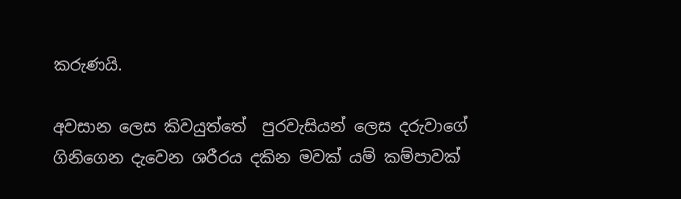කරුණයි.

අවසාන ලෙස කිවයුත්තේ  පුරවැසියන් ලෙස දරුවාගේ ගිනිගෙන දැවෙන ශරීරය දකින මවක් යම් කම්පාවක්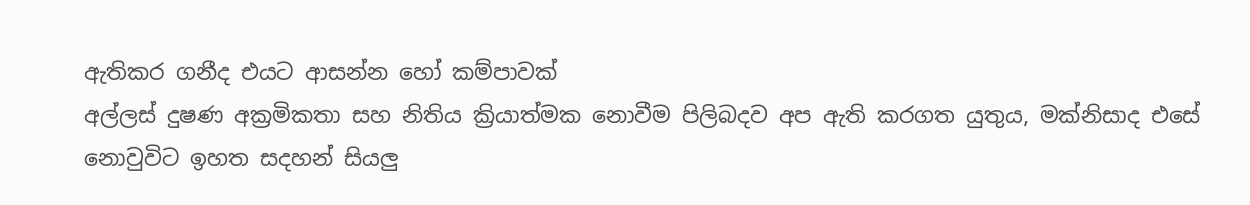ඇතිකර ගනීද එයට ආසන්න හෝ කම්පාවක්
අල්ලස් දුෂණ අක්‍රමිකතා සහ නිතිය ක්‍රියාත්මක නොවීම පිලිබදව අප ඇති කරගත යුතුය, මක්නිසාද එසේ නොවුවිට ඉහත සදහන් සියලු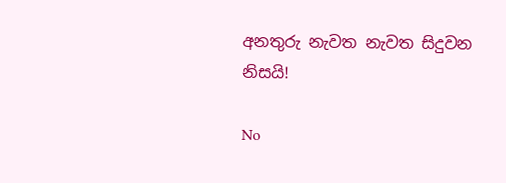අනතුරු නැවත නැවත සිදුවන නිසයි!

No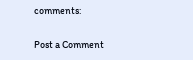comments:

Post a Comment